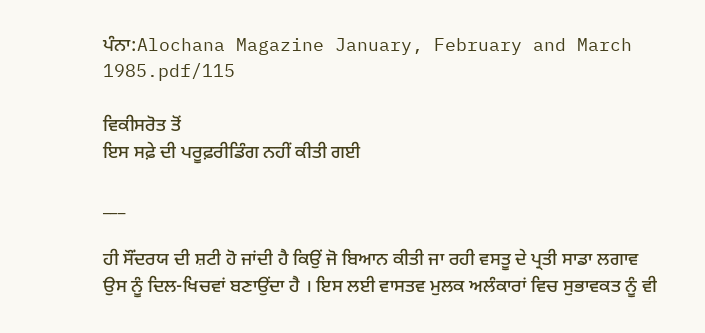ਪੰਨਾ:Alochana Magazine January, February and March 1985.pdf/115

ਵਿਕੀਸਰੋਤ ਤੋਂ
ਇਸ ਸਫ਼ੇ ਦੀ ਪਰੂਫ਼ਰੀਡਿੰਗ ਨਹੀਂ ਕੀਤੀ ਗਈ

___

ਹੀ ਸੌਂਦਰਯ ਦੀ ਸ਼ਟੀ ਹੋ ਜਾਂਦੀ ਹੈ ਕਿਉਂ ਜੋ ਬਿਆਨ ਕੀਤੀ ਜਾ ਰਹੀ ਵਸਤੂ ਦੇ ਪ੍ਰਤੀ ਸਾਡਾ ਲਗਾਵ ਉਸ ਨੂੰ ਦਿਲ-ਖਿਚਵਾਂ ਬਣਾਉਂਦਾ ਹੈ । ਇਸ ਲਈ ਵਾਸਤਵ ਮੁਲਕ ਅਲੰਕਾਰਾਂ ਵਿਚ ਸੁਭਾਵਕਤ ਨੂੰ ਵੀ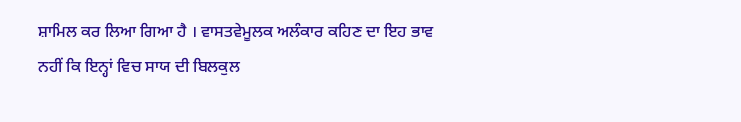ਸ਼ਾਮਿਲ ਕਰ ਲਿਆ ਗਿਆ ਹੈ । ਵਾਸਤਵੇਮੂਲਕ ਅਲੰਕਾਰ ਕਹਿਣ ਦਾ ਇਹ ਭਾਵ ਨਹੀਂ ਕਿ ਇਨ੍ਹਾਂ ਵਿਚ ਸਾਯ ਦੀ ਬਿਲਕੁਲ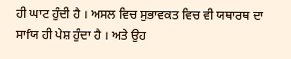ਹੀ ਘਾਟ ਹੁੰਦੀ ਹੈ । ਅਸਲ ਵਿਚ ਸੁਭਾਵਕਤ ਵਿਚ ਵੀ ਯਥਾਰਥ ਦਾ ਸਾfਯ ਹੀ ਪੇਸ਼ ਹੁੰਦਾ ਹੈ । ਅਤੇ ਉਹ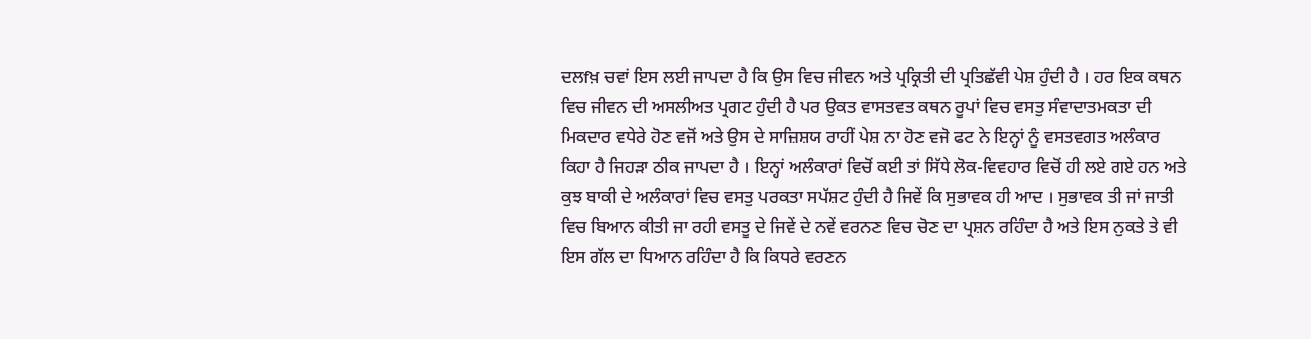ਦਲfਖ਼ ਚਵਾਂ ਇਸ ਲਈ ਜਾਪਦਾ ਹੈ ਕਿ ਉਸ ਵਿਚ ਜੀਵਨ ਅਤੇ ਪ੍ਰਕ੍ਰਿਤੀ ਦੀ ਪ੍ਰਤਿਛੱਵੀ ਪੇਸ਼ ਹੁੰਦੀ ਹੈ । ਹਰ ਇਕ ਕਥਨ ਵਿਚ ਜੀਵਨ ਦੀ ਅਸਲੀਅਤ ਪ੍ਰਗਟ ਹੁੰਦੀ ਹੈ ਪਰ ਉਕਤ ਵਾਸਤਵਤ ਕਥਨ ਰੂਪਾਂ ਵਿਚ ਵਸਤੁ ਸੰਵਾਦਾਤਮਕਤਾ ਦੀ ਮਿਕਦਾਰ ਵਧੇਰੇ ਹੋਣ ਵਜੋਂ ਅਤੇ ਉਸ ਦੇ ਸਾਜ਼ਿਸ਼ਯ ਰਾਹੀਂ ਪੇਸ਼ ਨਾ ਹੋਣ ਵਜੋ ਫਟ ਨੇ ਇਨ੍ਹਾਂ ਨੂੰ ਵਸਤਵਗਤ ਅਲੰਕਾਰ ਕਿਹਾ ਹੈ ਜਿਹੜਾ ਠੀਕ ਜਾਪਦਾ ਹੈ । ਇਨ੍ਹਾਂ ਅਲੰਕਾਰਾਂ ਵਿਚੋਂ ਕਈ ਤਾਂ ਸਿੱਧੇ ਲੋਕ-ਵਿਵਹਾਰ ਵਿਚੋਂ ਹੀ ਲਏ ਗਏ ਹਨ ਅਤੇ ਕੁਝ ਬਾਕੀ ਦੇ ਅਲੰਕਾਰਾਂ ਵਿਚ ਵਸਤੁ ਪਰਕਤਾ ਸਪੱਸ਼ਟ ਹੁੰਦੀ ਹੈ ਜਿਵੇਂ ਕਿ ਸੁਭਾਵਕ ਹੀ ਆਦ । ਸੁਭਾਵਕ ਤੀ ਜਾਂ ਜਾਤੀ ਵਿਚ ਬਿਆਨ ਕੀਤੀ ਜਾ ਰਹੀ ਵਸਤੂ ਦੇ ਜਿਵੇਂ ਦੇ ਨਵੇਂ ਵਰਨਣ ਵਿਚ ਚੋਣ ਦਾ ਪ੍ਰਸ਼ਨ ਰਹਿੰਦਾ ਹੈ ਅਤੇ ਇਸ ਨੁਕਤੇ ਤੇ ਵੀ ਇਸ ਗੱਲ ਦਾ ਧਿਆਨ ਰਹਿੰਦਾ ਹੈ ਕਿ ਕਿਧਰੇ ਵਰਣਨ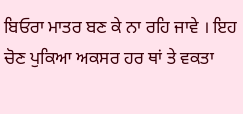ਬਿਓਰਾ ਮਾਤਰ ਬਣ ਕੇ ਨਾ ਰਹਿ ਜਾਵੇ । ਇਹ ਚੋਣ ਪੁਕਿਆ ਅਕਸਰ ਹਰ ਥਾਂ ਤੇ ਵਕਤਾ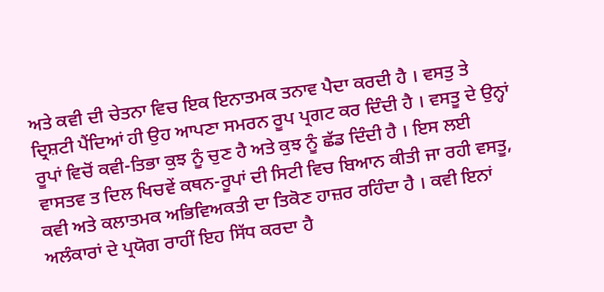ਅਤੇ ਕਵੀ ਦੀ ਚੇਤਨਾ ਵਿਚ ਇਕ ਇਨਾਤਮਕ ਤਨਾਵ ਪੈਦਾ ਕਰਦੀ ਹੈ । ਵਸਤੁ ਤੇ ਦ੍ਰਿਸ਼ਟੀ ਪੈਂਦਿਆਂ ਹੀ ਉਹ ਆਪਣਾ ਸਮਰਨ ਰੂਪ ਪ੍ਰਗਟ ਕਰ ਦਿੰਦੀ ਹੈ । ਵਸਤੂ ਦੇ ਉਨ੍ਹਾਂ ਰੂਪਾਂ ਵਿਚੋਂ ਕਵੀ-ਤਿਭਾ ਕੁਝ ਨੂੰ ਚੁਣ ਹੈ ਅਤੇ ਕੁਝ ਨੂੰ ਛੱਡ ਦਿੰਦੀ ਹੈ । ਇਸ ਲਈ ਵਾਸਤਵ ਤ ਦਿਲ ਖਿਚਵੇਂ ਕਥਨ-ਰੂਪਾਂ ਦੀ ਸਿਟੀ ਵਿਚ ਬਿਆਨ ਕੀਤੀ ਜਾ ਰਹੀ ਵਸਤੂ, ਕਵੀ ਅਤੇ ਕਲਾਤਮਕ ਅਭਿਵਿਅਕਤੀ ਦਾ ਤਿਕੋਣ ਹਾਜ਼ਰ ਰਹਿੰਦਾ ਹੈ । ਕਵੀ ਇਨਾਂ ਅਲੰਕਾਰਾਂ ਦੇ ਪ੍ਰਯੋਗ ਰਾਹੀਂ ਇਹ ਸਿੱਧ ਕਰਦਾ ਹੈ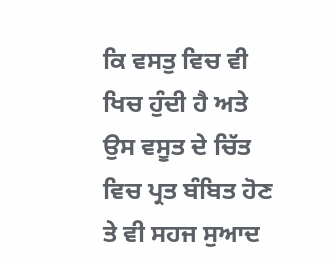ਕਿ ਵਸਤੁ ਵਿਚ ਵੀ ਖਿਚ ਹੁੰਦੀ ਹੈ ਅਤੇ ਉਸ ਵਸੂਤ ਦੇ ਚਿੱਤ ਵਿਚ ਪ੍ਰਤ ਬੰਬਿਤ ਹੋਣ ਤੇ ਵੀ ਸਹਜ ਸੁਆਦ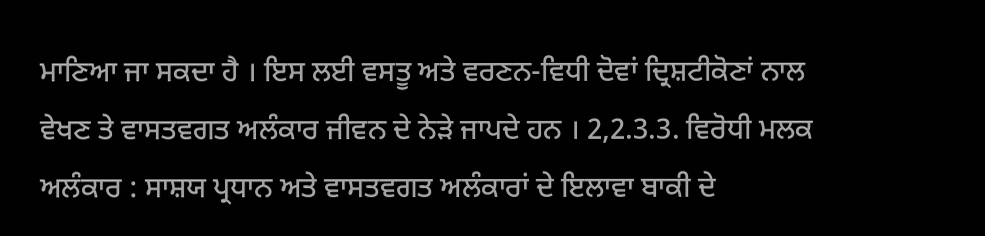ਮਾਣਿਆ ਜਾ ਸਕਦਾ ਹੈ । ਇਸ ਲਈ ਵਸਤੂ ਅਤੇ ਵਰਣਨ-ਵਿਧੀ ਦੋਵਾਂ ਦ੍ਰਿਸ਼ਟੀਕੋਣਾਂ ਨਾਲ ਵੇਖਣ ਤੇ ਵਾਸਤਵਗਤ ਅਲੰਕਾਰ ਜੀਵਨ ਦੇ ਨੇੜੇ ਜਾਪਦੇ ਹਨ । 2,2.3.3. ਵਿਰੋਧੀ ਮਲਕ ਅਲੰਕਾਰ : ਸਾਸ਼ਯ ਪ੍ਰਧਾਨ ਅਤੇ ਵਾਸਤਵਗਤ ਅਲੰਕਾਰਾਂ ਦੇ ਇਲਾਵਾ ਬਾਕੀ ਦੇ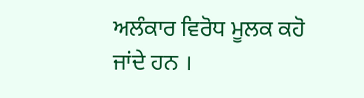ਅਲੰਕਾਰ ਵਿਰੋਧ ਮੂਲਕ ਕਹੋ ਜਾਂਦੇ ਹਨ ।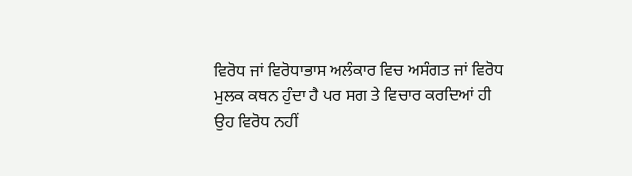ਵਿਰੋਧ ਜਾਂ ਵਿਰੋਧਾਭਾਸ ਅਲੰਕਾਰ ਵਿਚ ਅਸੰਗਤ ਜਾਂ ਵਿਰੋਧ ਮੁਲਕ ਕਥਨ ਹੁੰਦਾ ਹੈ ਪਰ ਸਗ ਤੇ ਵਿਚਾਰ ਕਰਦਿਆਂ ਹੀ ਉਹ ਵਿਰੋਧ ਨਹੀਂ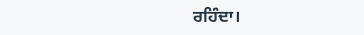ਰਹਿੰਦਾ।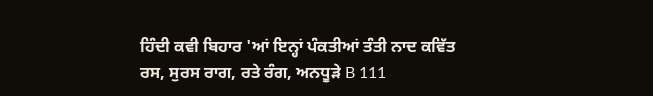ਹਿੰਦੀ ਕਵੀ ਬਿਹਾਰ 'ਆਂ ਇਨ੍ਹਾਂ ਪੰਕਤੀਆਂ ਤੰਤੀ ਨਾਦ ਕਵਿੱਤ ਰਸ, ਸੁਰਸ ਰਾਗ, ਰਤੇ ਰੰਗ, ਅਨਧੂੜੇ B 111